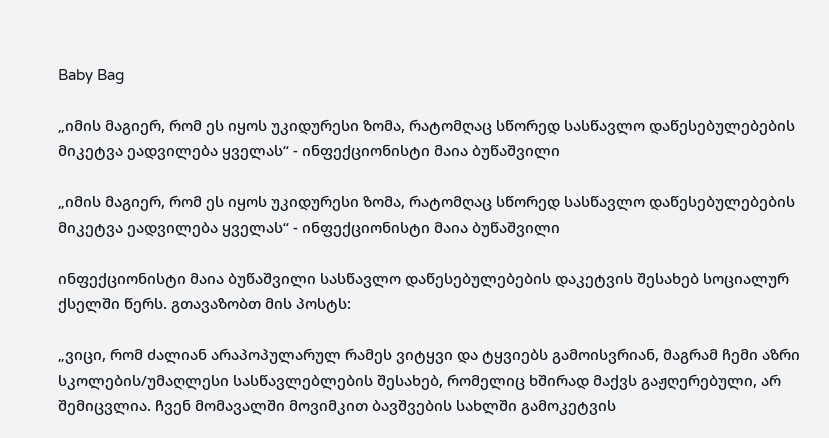Baby Bag

„იმის მაგიერ, რომ ეს იყოს უკიდურესი ზომა, რატომღაც სწორედ სასწავლო დაწესებულებების მიკეტვა ეადვილება ყველას“ - ინფექციონისტი მაია ბუწაშვილი

„იმის მაგიერ, რომ ეს იყოს უკიდურესი ზომა, რატომღაც სწორედ სასწავლო დაწესებულებების მიკეტვა ეადვილება ყველას“ - ინფექციონისტი მაია ბუწაშვილი

ინფექციონისტი მაია ბუწაშვილი სასწავლო დაწესებულებების დაკეტვის შესახებ სოციალურ ქსელში წერს. გთავაზობთ მის პოსტს:

„ვიცი, რომ ძალიან არაპოპულარულ რამეს ვიტყვი და ტყვიებს გამოისვრიან, მაგრამ ჩემი აზრი სკოლების/უმაღლესი სასწავლებლების შესახებ, რომელიც ხშირად მაქვს გაჟღერებული, არ შემიცვლია. ჩვენ მომავალში მოვიმკით ბავშვების სახლში გამოკეტვის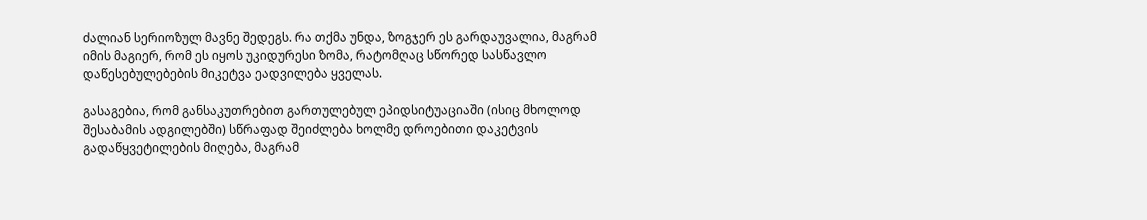ძალიან სერიოზულ მავნე შედეგს. რა თქმა უნდა, ზოგჯერ ეს გარდაუვალია, მაგრამ იმის მაგიერ, რომ ეს იყოს უკიდურესი ზომა, რატომღაც სწორედ სასწავლო დაწესებულებების მიკეტვა ეადვილება ყველას.

გასაგებია, რომ განსაკუთრებით გართულებულ ეპიდსიტუაციაში (ისიც მხოლოდ შესაბამის ადგილებში) სწრაფად შეიძლება ხოლმე დროებითი დაკეტვის გადაწყვეტილების მიღება, მაგრამ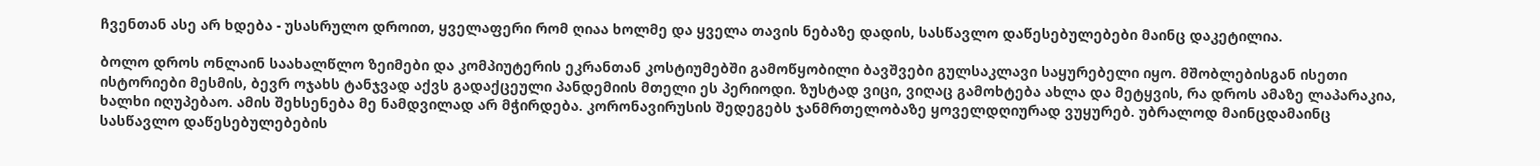ჩვენთან ასე არ ხდება - უსასრულო დროით, ყველაფერი რომ ღიაა ხოლმე და ყველა თავის ნებაზე დადის, სასწავლო დაწესებულებები მაინც დაკეტილია.

ბოლო დროს ონლაინ საახალწლო ზეიმები და კომპიუტერის ეკრანთან კოსტიუმებში გამოწყობილი ბავშვები გულსაკლავი საყურებელი იყო. მშობლებისგან ისეთი ისტორიები მესმის, ბევრ ოჯახს ტანჯვად აქვს გადაქცეული პანდემიის მთელი ეს პერიოდი. ზუსტად ვიცი, ვიღაც გამოხტება ახლა და მეტყვის, რა დროს ამაზე ლაპარაკია, ხალხი იღუპებაო. ამის შეხსენება მე ნამდვილად არ მჭირდება. კორონავირუსის შედეგებს ჯანმრთელობაზე ყოველდღიურად ვუყურებ. უბრალოდ მაინცდამაინც სასწავლო დაწესებულებების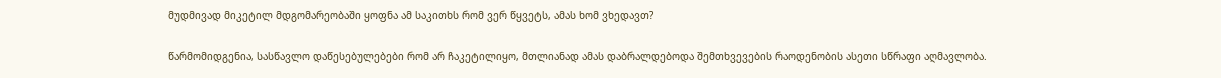მუდმივად მიკეტილ მდგომარეობაში ყოფნა ამ საკითხს რომ ვერ წყვეტს, ამას ხომ ვხედავთ?

წარმომიდგენია, სასწავლო დაწესებულებები რომ არ ჩაკეტილიყო, მთლიანად ამას დაბრალდებოდა შემთხვევების რაოდენობის ასეთი სწრაფი აღმავლობა.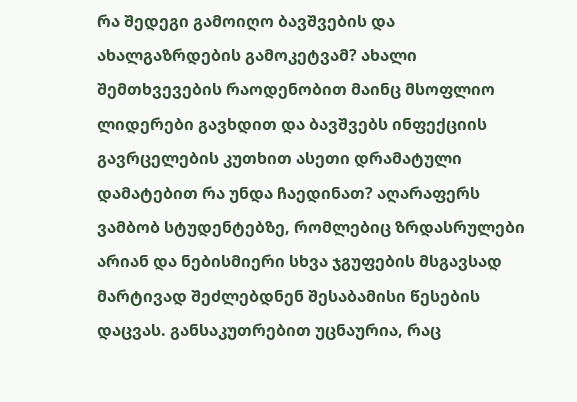რა შედეგი გამოიღო ბავშვების და ახალგაზრდების გამოკეტვამ? ახალი შემთხვევების რაოდენობით მაინც მსოფლიო ლიდერები გავხდით და ბავშვებს ინფექციის გავრცელების კუთხით ასეთი დრამატული დამატებით რა უნდა ჩაედინათ? აღარაფერს ვამბობ სტუდენტებზე, რომლებიც ზრდასრულები არიან და ნებისმიერი სხვა ჯგუფების მსგავსად მარტივად შეძლებდნენ შესაბამისი წესების დაცვას. განსაკუთრებით უცნაურია, რაც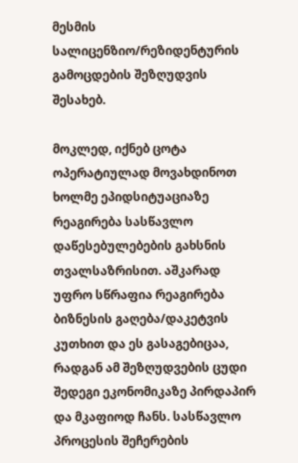მესმის სალიცენზიო/რეზიდენტურის გამოცდების შეზღუდვის შესახებ.

მოკლედ, იქნებ ცოტა ოპერატიულად მოვახდინოთ ხოლმე ეპიდსიტუაციაზე რეაგირება სასწავლო დაწესებულებების გახსნის თვალსაზრისით. აშკარად უფრო სწრაფია რეაგირება ბიზნესის გაღება/დაკეტვის კუთხით და ეს გასაგებიცაა, რადგან ამ შეზღუდვების ცუდი შედეგი ეკონომიკაზე პირდაპირ და მკაფიოდ ჩანს. სასწავლო პროცესის შეჩერების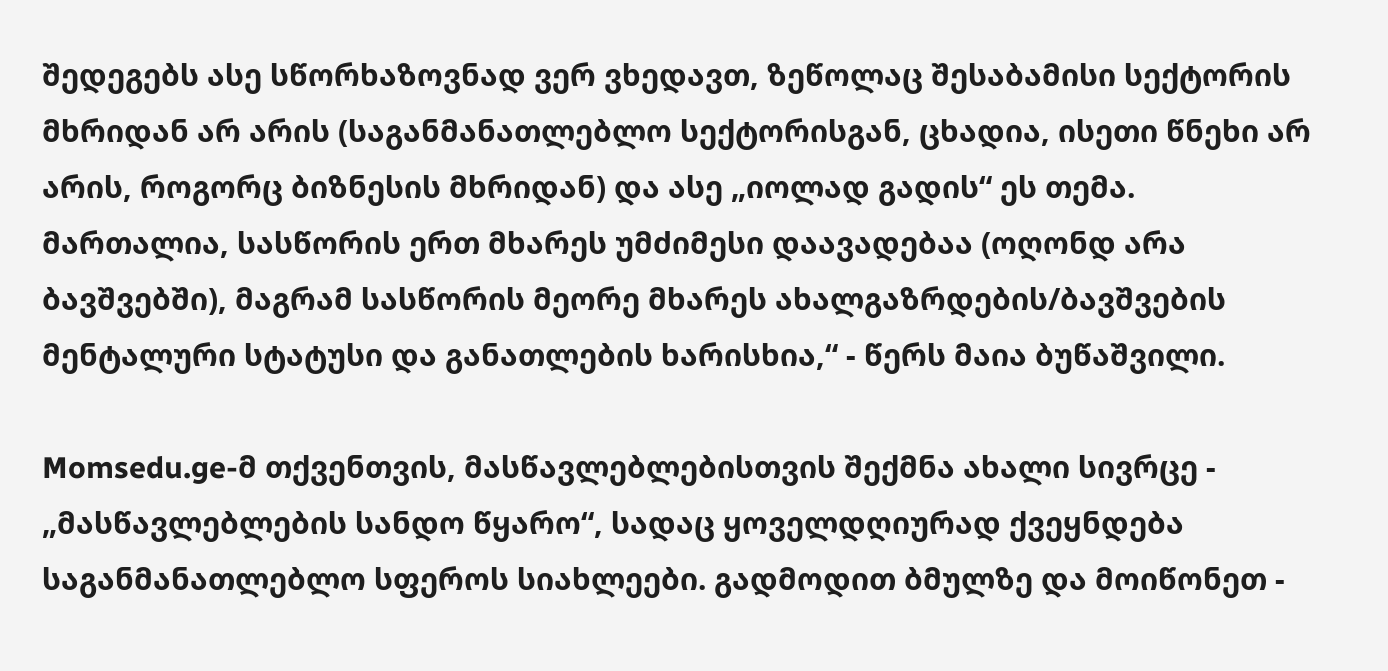შედეგებს ასე სწორხაზოვნად ვერ ვხედავთ, ზეწოლაც შესაბამისი სექტორის მხრიდან არ არის (საგანმანათლებლო სექტორისგან, ცხადია, ისეთი წნეხი არ არის, როგორც ბიზნესის მხრიდან) და ასე „იოლად გადის“ ეს თემა. მართალია, სასწორის ერთ მხარეს უმძიმესი დაავადებაა (ოღონდ არა ბავშვებში), მაგრამ სასწორის მეორე მხარეს ახალგაზრდების/ბავშვების მენტალური სტატუსი და განათლების ხარისხია,“ - წერს მაია ბუწაშვილი.

Momsedu.ge-მ თქვენთვის, მასწავლებლებისთვის შექმნა ახალი სივრცე - „მასწავლებლების სანდო წყარო“, სადაც ყოველდღიურად ქვეყნდება საგანმანათლებლო სფეროს სიახლეები. გადმოდით ბმულზე და მოიწონეთ -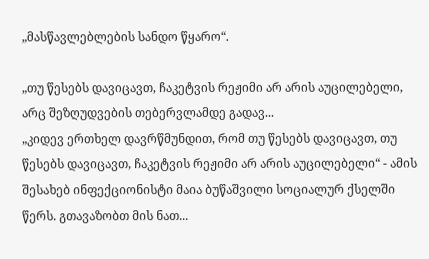„მასწავლებლების სანდო წყარო“.

„თუ წესებს დავიცავთ, ჩაკეტვის რეჟიმი არ არის აუცილებელი, არც შეზღუდვების თებერვლამდე გადავ...
„კიდევ ერთხელ დავრწმუნდით, რომ თუ წესებს დავიცავთ, თუ წესებს დავიცავთ, ჩაკეტვის რეჟიმი არ არის აუცილებელი“ - ამის შესახებ ინფექციონისტი მაია ბუწაშვილი სოციალურ ქსელში წერს. გთავაზობთ მის ნათ...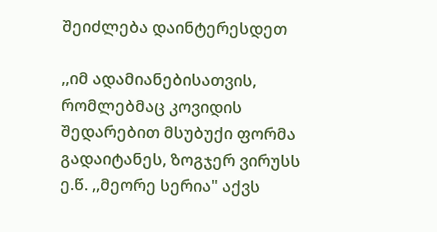შეიძლება დაინტერესდეთ

,,იმ ადამიანებისათვის, რომლებმაც კოვიდის შედარებით მსუბუქი ფორმა გადაიტანეს, ზოგჯერ ვირუსს ე.წ. ,,მეორე სერია" აქვს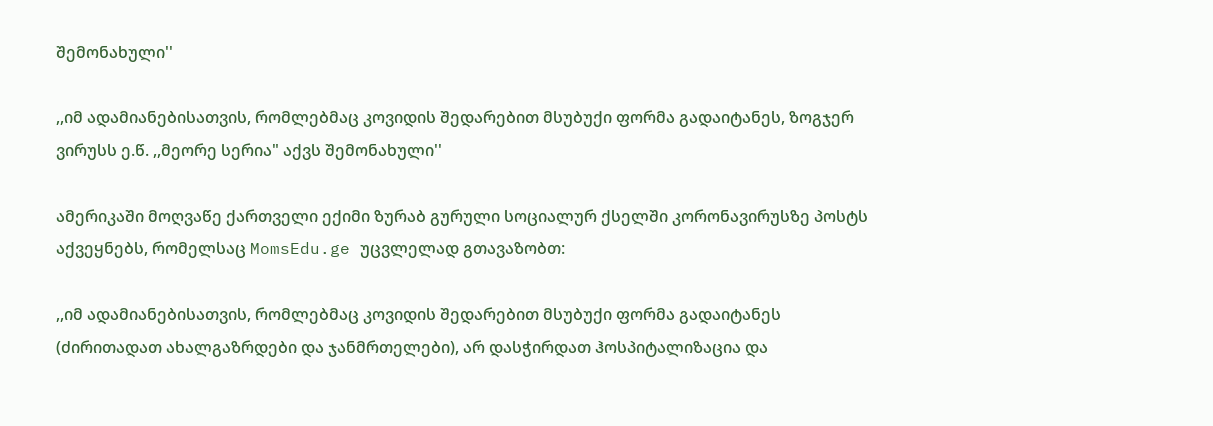შემონახული''

,,იმ ადამიანებისათვის, რომლებმაც კოვიდის შედარებით მსუბუქი ფორმა გადაიტანეს, ზოგჯერ ვირუსს ე.წ. ,,მეორე სერია" აქვს შემონახული''

ამერიკაში მოღვაწე ქართველი ექიმი ზურაბ გურული სოციალურ ქსელში კორონავირუსზე პოსტს აქვეყნებს, რომელსაც MomsEdu.ge უცვლელად გთავაზობთ:

,,იმ ადამიანებისათვის, რომლებმაც კოვიდის შედარებით მსუბუქი ფორმა გადაიტანეს (ძირითადათ ახალგაზრდები და ჯანმრთელები), არ დასჭირდათ ჰოსპიტალიზაცია და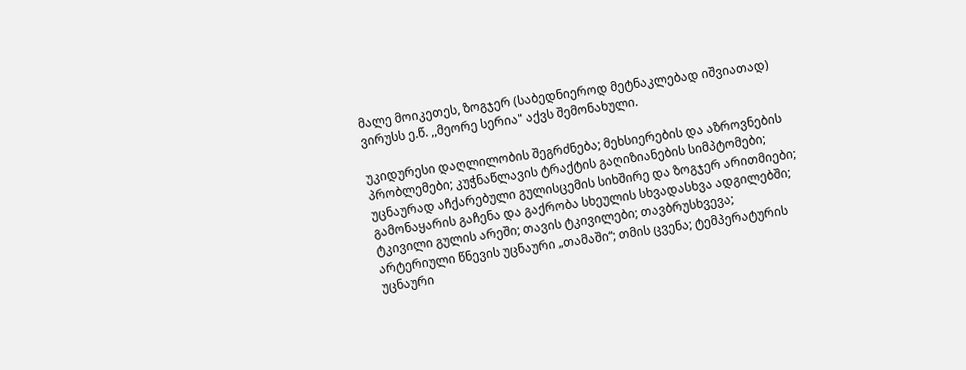მალე მოიკეთეს, ზოგჯერ (საბედნიეროდ მეტნაკლებად იშვიათად) ვირუსს ე.წ. ,,მეორე სერია" აქვს შემონახული.

უკიდურესი დაღლილობის შეგრძნება; მეხსიერების და აზროვნების პრობლემები; კუჭნაწლავის ტრაქტის გაღიზიანების სიმპტომები; უცნაურად აჩქარებული გულისცემის სიხშირე და ზოგჯერ არითმიები; გამონაყარის გაჩენა და გაქრობა სხეულის სხვადასხვა ადგილებში; ტკივილი გულის არეში; თავის ტკივილები; თავბრუსხვევა; არტერიული წნევის უცნაური „თამაში“; თმის ცვენა; ტემპერატურის უცნაური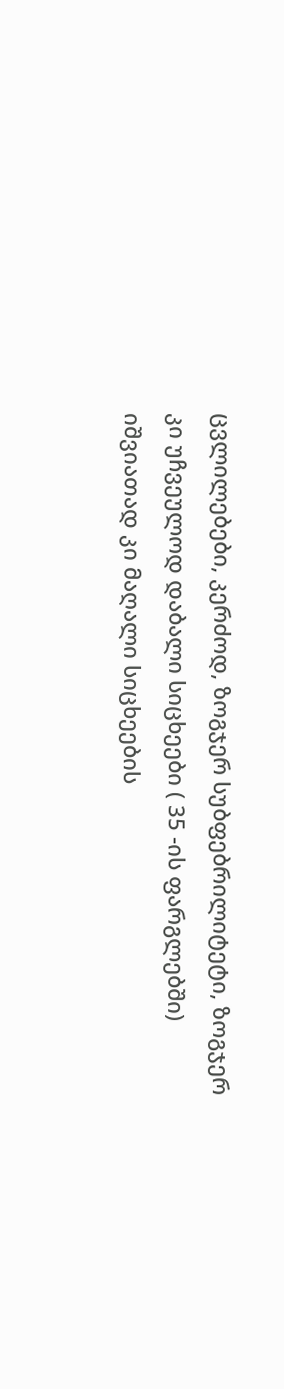ცვლილებები, კერძოდ, ზოგჯერ სუბფებრილიტეტი, ზოგჯერ კი უჩვეულოდ დაბალი სიცხეები ( 35 -ის ფარგლებში) იშვიათად კი მაღალი სიცხეების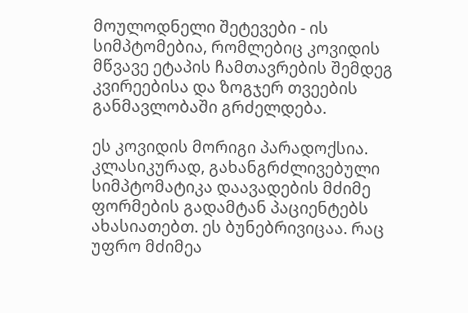მოულოდნელი შეტევები - ის სიმპტომებია, რომლებიც კოვიდის მწვავე ეტაპის ჩამთავრების შემდეგ კვირეებისა და ზოგჯერ თვეების განმავლობაში გრძელდება.

ეს კოვიდის მორიგი პარადოქსია. კლასიკურად, გახანგრძლივებული სიმპტომატიკა დაავადების მძიმე ფორმების გადამტან პაციენტებს ახასიათებთ. ეს ბუნებრივიცაა. რაც უფრო მძიმეა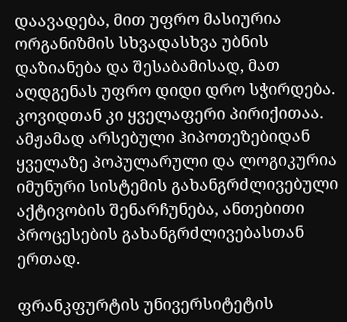დაავადება, მით უფრო მასიურია ორგანიზმის სხვადასხვა უბნის დაზიანება და შესაბამისად, მათ აღდგენას უფრო დიდი დრო სჭირდება. კოვიდთან კი ყველაფერი პირიქითაა. ამჟამად არსებული ჰიპოთეზებიდან ყველაზე პოპულარული და ლოგიკურია იმუნური სისტემის გახანგრძლივებული აქტივობის შენარჩუნება, ანთებითი პროცესების გახანგრძლივებასთან ერთად.

ფრანკფურტის უნივერსიტეტის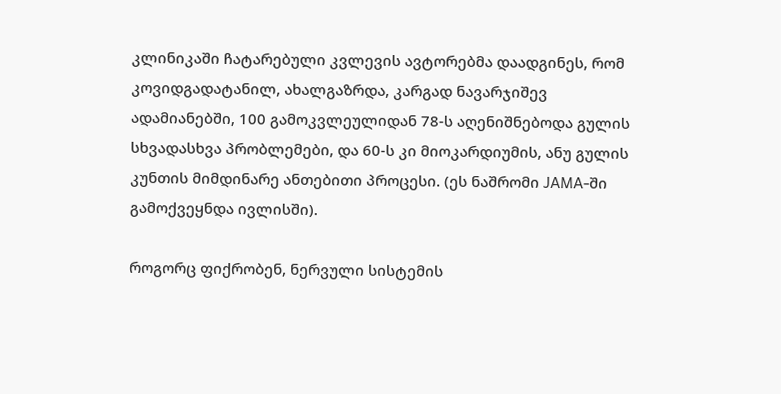კლინიკაში ჩატარებული კვლევის ავტორებმა დაადგინეს, რომ კოვიდგადატანილ, ახალგაზრდა, კარგად ნავარჯიშევ ადამიანებში, 100 გამოკვლეულიდან 78-ს აღენიშნებოდა გულის სხვადასხვა პრობლემები, და 60-ს კი მიოკარდიუმის, ანუ გულის კუნთის მიმდინარე ანთებითი პროცესი. (ეს ნაშრომი JAMA-ში გამოქვეყნდა ივლისში).

როგორც ფიქრობენ, ნერვული სისტემის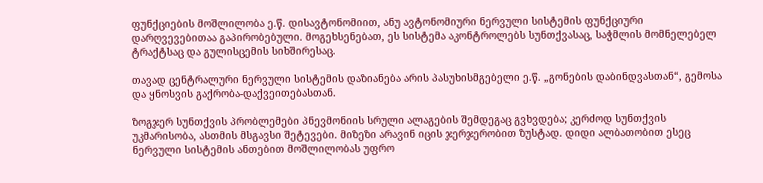ფუნქციების მოშლილობა ე.წ. დისავტონომიით, ანუ ავტონომიური ნერვული სისტემის ფუნქციური დარღვევებითაა გაპირობებული. მოგეხსენებათ, ეს სისტემა აკონტროლებს სუნთქვასაც, საჭმლის მომნელებელ ტრაქტსაც და გულისცემის სიხშირესაც.

თავად ცენტრალური ნერვული სისტემის დაზიანება არის პასუხისმგებელი ე.წ. „გონების დაბინდვასთან“, გემოსა და ყნოსვის გაქრობა-დაქვეითებასთან.

ზოგჯერ სუნთქვის პრობლემები პნევმონიის სრული ალაგების შემდეგაც გვხვდება; კერძოდ სუნთქვის უკმარისობა, ასთმის მსგავსი შეტევები. მიზეზი არავინ იცის ჯერჯერობით ზუსტად. დიდი ალბათობით ესეც ნერვული სისტემის ანთებით მოშლილობას უფრო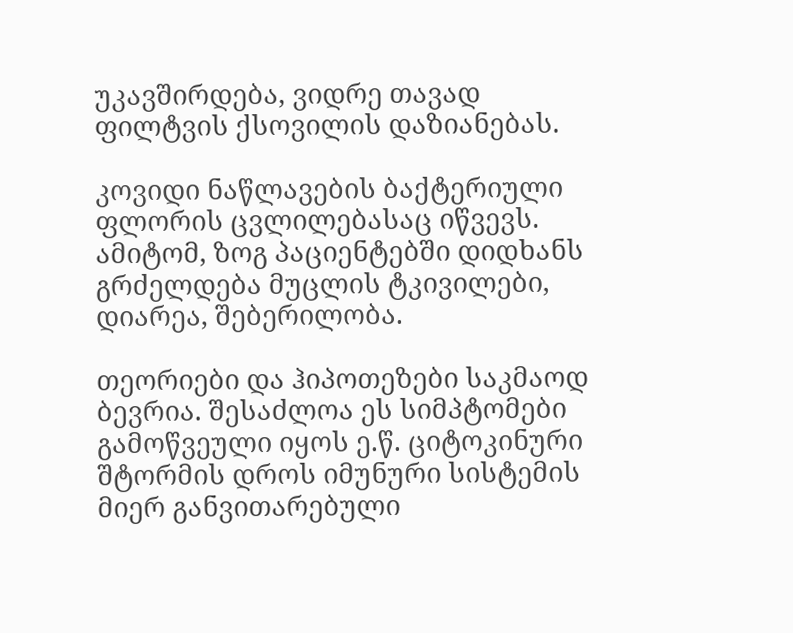უკავშირდება, ვიდრე თავად ფილტვის ქსოვილის დაზიანებას.

კოვიდი ნაწლავების ბაქტერიული ფლორის ცვლილებასაც იწვევს. ამიტომ, ზოგ პაციენტებში დიდხანს გრძელდება მუცლის ტკივილები, დიარეა, შებერილობა.

თეორიები და ჰიპოთეზები საკმაოდ ბევრია. შესაძლოა ეს სიმპტომები გამოწვეული იყოს ე.წ. ციტოკინური შტორმის დროს იმუნური სისტემის მიერ განვითარებული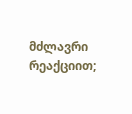მძლავრი რეაქციით;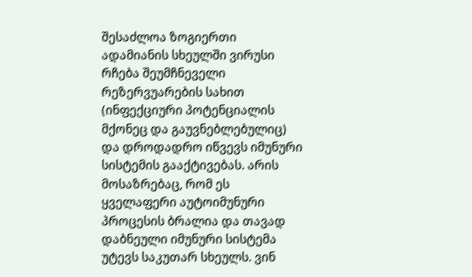შესაძლოა ზოგიერთი ადამიანის სხეულში ვირუსი რჩება შეუმჩნეველი რეზერვუარების სახით (ინფექციური პოტენციალის მქონეც და გაუვნებლებულიც) და დროდადრო იწვევს იმუნური სისტემის გააქტივებას. არის მოსაზრებაც, რომ ეს ყველაფერი აუტოიმუნური პროცესის ბრალია და თავად დაბნეული იმუნური სისტემა უტევს საკუთარ სხეულს. ვინ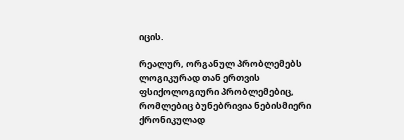იცის.

რეალურ, ორგანულ პრობლემებს ლოგიკურად თან ერთვის ფსიქოლოგიური პრობლემებიც, რომლებიც ბუნებრივია ნებისმიერი ქრონიკულად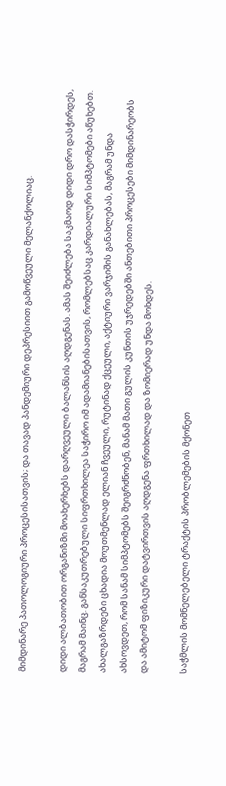მიმდინარე პათოლოგიური პროცესისათვის; და თავად პანდემიური დეპრესიით გამოწვეული მელანქოლიაც.

დიდი ალბათობით ორგანიზმი მოახერხებს დარღვეული ბალანსის აღდგენას. ამას შეიძლება საკმაოდ დიდი დრო დასჭირდეს, მაგრამ მაინც. განსაკუთრებული სიფრთხილეა საჭირო იმ ადამიანებისათვის, რომლებსაც კარდიალური სიმპტომები აწუხებთ. ახალგაზრდები ცხადია მოუთმენლად ელიან ჩვეული, რუტინად ქცეული, აქტიური ვარჯიშის განახლებას, მაგრამ უნდა ახსოვდეთ, რომ სანამ სიმპტომებს შეიგრძნობენ, მანამ მათი გულის კუნთის უჯრედებში ანთებითი პროცესები მიმდინარეობს და ამიტომ ფიზიკური დატვირთვის აღდგენა ფრთხილად და ზომიერად უნდა მოხდეს.

საჭმლის მომნელებელი ტრაქტის პრობლემების მქონეთ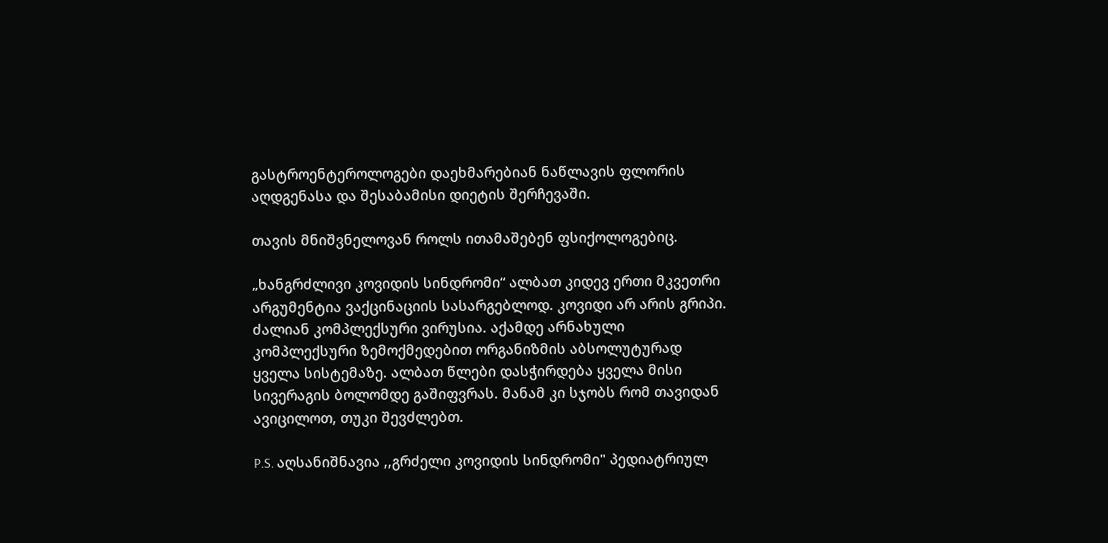გასტროენტეროლოგები დაეხმარებიან ნაწლავის ფლორის აღდგენასა და შესაბამისი დიეტის შერჩევაში.

თავის მნიშვნელოვან როლს ითამაშებენ ფსიქოლოგებიც.

„ხანგრძლივი კოვიდის სინდრომი“ ალბათ კიდევ ერთი მკვეთრი არგუმენტია ვაქცინაციის სასარგებლოდ. კოვიდი არ არის გრიპი. ძალიან კომპლექსური ვირუსია. აქამდე არნახული კომპლექსური ზემოქმედებით ორგანიზმის აბსოლუტურად ყველა სისტემაზე. ალბათ წლები დასჭირდება ყველა მისი სივერაგის ბოლომდე გაშიფვრას. მანამ კი სჯობს რომ თავიდან ავიცილოთ, თუკი შევძლებთ.

P.S. აღსანიშნავია ,,გრძელი კოვიდის სინდრომი" პედიატრიულ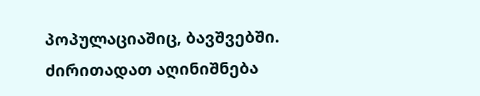პოპულაციაშიც, ბავშვებში. ძირითადათ აღინიშნება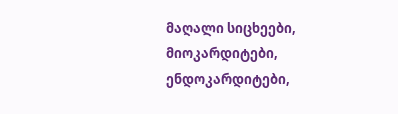მაღალი სიცხეები, მიოკარდიტები, ენდოკარდიტები,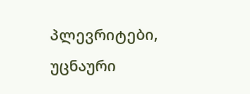პლევრიტები, უცნაური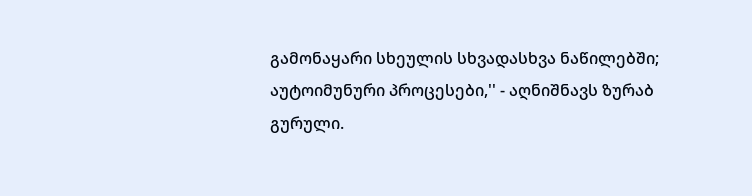გამონაყარი სხეულის სხვადასხვა ნაწილებში; აუტოიმუნური პროცესები,'' - აღნიშნავს ზურაბ გურული.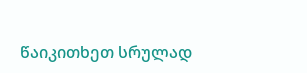წაიკითხეთ სრულად